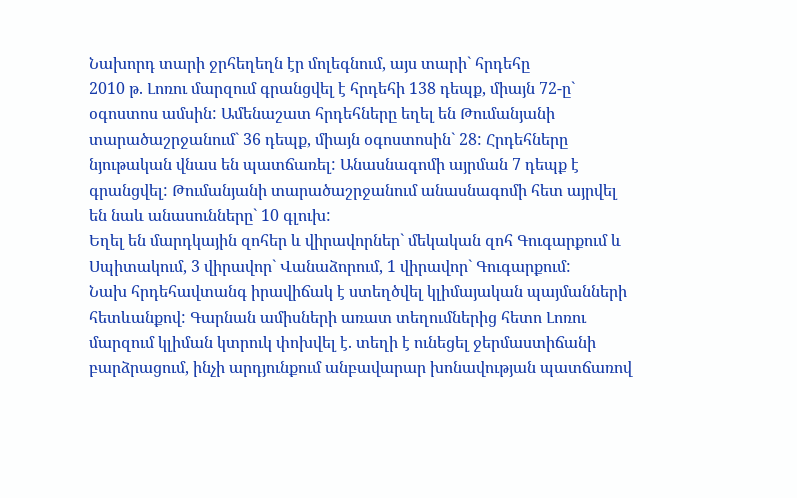Նախորդ տարի ջրհեղեղն էր մոլեգնում, այս տարի` հրդեհը
2010 թ. Լոռու մարզում գրանցվել է հրդեհի 138 դեպք, միայն 72-ը` օգոստոս ամսին: Ամենաշատ հրդեհները եղել են Թումանյանի տարածաշրջանում` 36 դեպք, միայն օգոստոսին` 28: Հրդեհները նյութական վնաս են պատճառել: Անասնագոմի այրման 7 դեպք է գրանցվել: Թումանյանի տարածաշրջանում անասնագոմի հետ այրվել են նաև անասունները` 10 գլուխ:
Եղել են մարդկային զոհեր և վիրավորներ` մեկական զոհ Գուգարքում և Սպիտակում, 3 վիրավոր` Վանաձորում, 1 վիրավոր` Գուգարքում:
Նախ հրդեհավտանգ իրավիճակ է ստեղծվել կլիմայական պայմանների հետևանքով: Գարնան ամիսների առատ տեղումներից հետո Լոռու մարզում կլիման կտրուկ փոխվել է. տեղի է ունեցել ջերմաստիճանի բարձրացում, ինչի արդյունքում անբավարար խոնավության պատճառով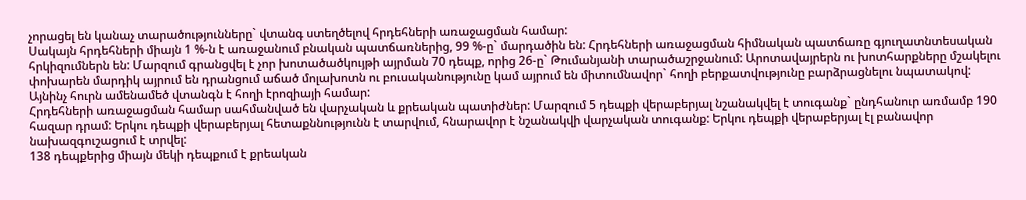չորացել են կանաչ տարածությունները` վտանգ ստեղծելով հրդեհների առաջացման համար:
Սակայն հրդեհների միայն 1 %-ն է առաջանում բնական պատճառներից, 99 %-ը` մարդածին են: Հրդեհների առաջացման հիմնական պատճառը գյուղատնտեսական հրկիզումներն են: Մարզում գրանցվել է չոր խոտածածկույթի այրման 70 դեպք, որից 26-ը` Թումանյանի տարածաշրջանում: Արոտավայրերն ու խոտհարքները մշակելու փոխարեն մարդիկ այրում են դրանցում աճած մոլախոտն ու բուսականությունը կամ այրում են միտումնավոր` հողի բերքատվությունը բարձրացնելու նպատակով: Այնինչ հուրն ամենամեծ վտանգն է հողի էրոզիայի համար:
Հրդեհների առաջացման համար սահմանված են վարչական և քրեական պատիժներ: Մարզում 5 դեպքի վերաբերյալ նշանակվել է տուգանք` ընդհանուր առմամբ 190 հազար դրամ: Երկու դեպքի վերաբերյալ հետաքննությունն է տարվում, հնարավոր է նշանակվի վարչական տուգանք: Երկու դեպքի վերաբերյալ էլ բանավոր նախազգուշացում է տրվել:
138 դեպքերից միայն մեկի դեպքում է քրեական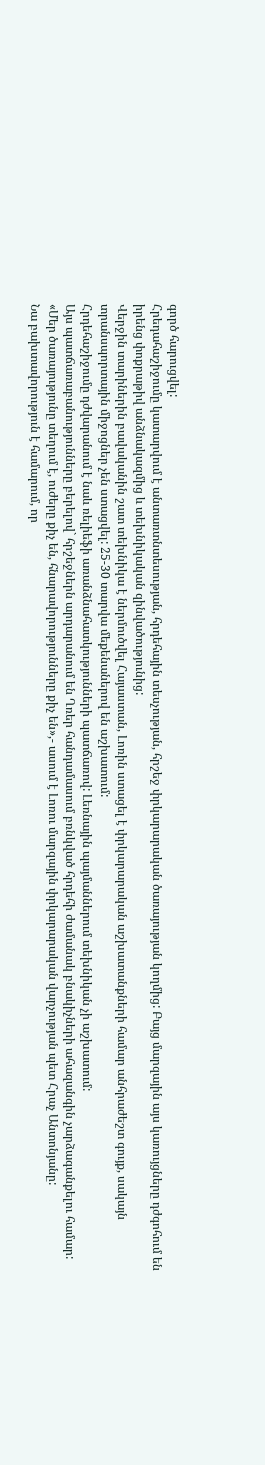գործ հարուցվել:
Հրեդահաշիջումը կատարվում է անտառտնտեսության, հրդեհային տեսչության, հրշեջ փրկարարական ծառայության կողմից: Բայց մարզային այս կառույցները դժգոհում են իրենց փոքրաթիվ անձնակազմից և տեխնիկական զինվածությունից:
Վերջին տարիներին բավականին շատ տեխնիկա է ներմուծվել Հայաստան, Լոռին ստացել է փրկարարական աշխատանքների համար անհրաժեշտ գույք, սակայն տրանսպորտային միջոցներ չեն ստացվել: 25-30 տարվա մեքենաներով են աշխատում:
Հրդեհաշիջումը դժվարանում է նաև ռելիեֆի առանձնահատկությունների պատճառով: Լեռնային պայմաններում տեխնիկան չի աշխատում:
Այս պատճառաբանությունները բերելով` հրշեջներն արդարանում են Ղռեր հանդամասում բռնկված հրդեհի ժամանակ բնակիչների ահազանգին չարձագանքելու համար:
«Մեր ծառայությունը տեղում է, ուժերը քիչ են, հնարավորությունները քիչ են»,- ասում է Լոռու մարզային փրկարարական վարչության պետ Հրաչ Անտոնյանը:
Նա բախտավորություն է համարում, որ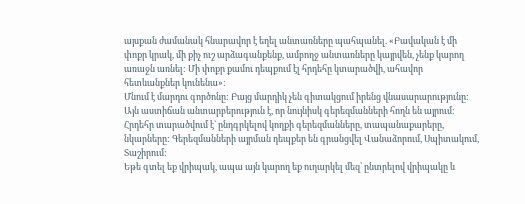այսքան ժամանակ հնարավոր է եղել անտառները պահպանել. «Բավական է մի փոքր կրակ, մի քիչ ուշ արձագանքենք, ամբողջ անտառները կայրվեն, չենք կարող առաջն առնել: Մի փոքր քամու դեպքում էլ հրդեհը կտարածվի, ահավոր հետևանքներ կունենա»:
Մնում է մարդու գործոնը: Բայց մարդիկ չեն գիտակցում իրենց վնասարարությունը: Այն աստիճան անտարբերություն է, որ նույնիսկ գերեզմանների հողն են այրում: Հրդեհր տարածվում է` ընդգրկելով կողքի գերեզմանները, տապանաքարերը, նկարները: Գերեզմանների այրման դեպքեր են գրանցվել Վանաձորում, Սպիտակում, Տաշիրում:
Եթե գտել եք վրիպակ, ապա այն կարող եք ուղարկել մեզ՝ ընտրելով վրիպակը և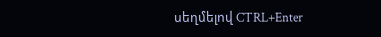սեղմելով CTRL+Enter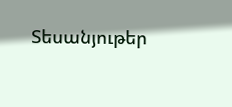Տեսանյութեր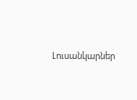Լուսանկարներ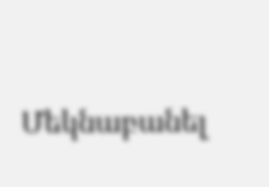Մեկնաբանել